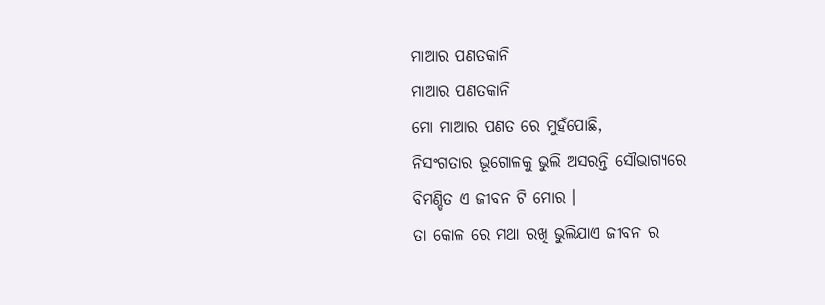ମାଆର ପଣତକାନି
ମାଆର ପଣତକାନି
ମୋ ମାଆର ପଣତ ରେ ମୁହଁପୋଛି,
ନିସଂଗତାର ଭୂଗୋଳକୁ ଭୁଲି ଅସରନ୍ତି ସୌଭାଗ୍ୟରେ
ବିମଣ୍ଡିତ ଏ ଜୀବନ ଟି ମୋର ।
ତା କୋଳ ରେ ମଥା ରଖି ଭୁଲିଯାଏ ଜୀବନ ର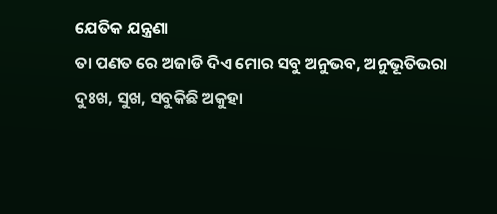ଯେତିକ ଯନ୍ତ୍ରଣା
ତା ପଣତ ରେ ଅଜାଡି ଦିଏ ମୋର ସବୁ ଅନୁଭବ, ଅନୁଭୂତିଭରା
ଦୁଃଖ, ସୁଖ, ସବୁକିଛି ଅକୁହା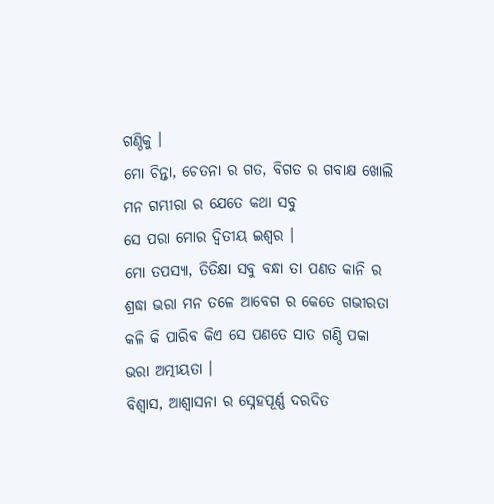ଗଣ୍ଠିକୁ ।
ମୋ ଚିନ୍ତା, ଚେତନା ର ଗତ, ବିଗତ ର ଗବାକ୍ଷ ଖୋଲି
ମନ ଗମ୍ଭୀରା ର ଯେତେ କଥା ସବୁ
ସେ ପରା ମୋର ଦ୍ୱିତୀୟ ଇଶ୍ୱର ।
ମୋ ତପସ୍ୟା, ତିତିକ୍ଷା ସବୁ ବନ୍ଧା ତା ପଣତ କାନି ର
ଶ୍ରଦ୍ଧା ଭରା ମନ ତଳେ ଆବେଗ ର କେତେ ଗଭୀରତା
କଳି କି ପାରିବ କିଏ ସେ ପଣତେ ସାତ ଗଣ୍ଠି ପକା
ଭରା ଅତ୍ମୀୟତା ।
ବିଶ୍ୱାସ, ଆଶ୍ୱାସନା ର ସ୍ନେହପୂର୍ଣ୍ଣ ଦରଦିତ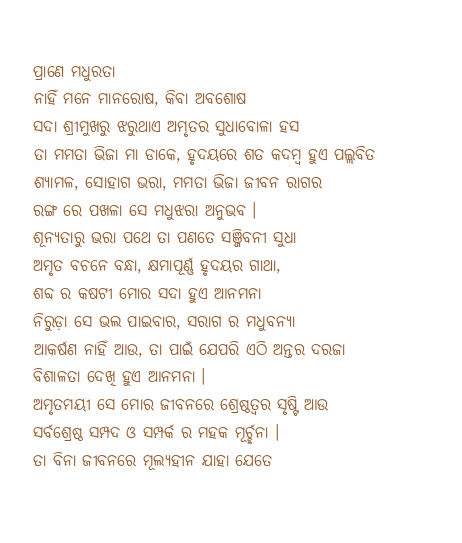ପ୍ରାଣେ ମଧୁରତା
ନାହିଁ ମନେ ମାନରୋଷ, କିବା ଅବଶୋଷ
ସଦା ଶ୍ରୀମୁଖରୁ ଝରୁଥାଏ ଅମୃତର ସୁଧାବୋଳା ହସ
ତା ମମତା ଭିଜା ମା ଡାକେ, ହୃଦୟରେ ଶତ କଦମ୍ବ ହୁଏ ପଲ୍ଲବିତ
ଶ୍ୟାମଳ, ସୋହାଗ ଭରା, ମମତା ଭିଜା ଜୀବନ ରାଗର
ରଙ୍ଗ ରେ ପଖଳା ସେ ମଧୁଝରା ଅନୁଭବ ।
ଶୂନ୍ୟତାରୁ ଭରା ପଥେ ତା ପଣତେ ସଞ୍ଜିବନୀ ସୁଧା
ଅମୃତ ବଚନେ ବନ୍ଧା, କ୍ଷମାପୂର୍ଣ୍ଣ ହୃଦୟର ଗାଥା,
ଶବ୍ଦ ର କଷଟୀ ମୋର ସଦା ହୁଏ ଆନମନା
ନିରୁଡ଼ା ସେ ଭଲ ପାଇବାର, ସରାଗ ର ମଧୁବନ୍ୟା
ଆକର୍ଷଣ ନାହିଁ ଆଉ, ତା ପାଇଁ ଯେପରି ଏଠି ଅନ୍ତର ଦରଜା
ବିଶାଳତା ଦେଖି ହୁଏ ଆନମନା ।
ଅମୃତମୟୀ ସେ ମୋର ଜୀବନରେ ଶ୍ରେଷ୍ଠତ୍ୱର ସୃଷ୍ଟି ଆଉ
ସର୍ବଶ୍ରେଷ୍ଠ ସମ୍ପଦ ଓ ସମ୍ପର୍କ ର ମହକ ମୂର୍ଚ୍ଛନା ।
ତା ବିନା ଜୀବନରେ ମୂଲ୍ୟହୀନ ଯାହା ଯେତେ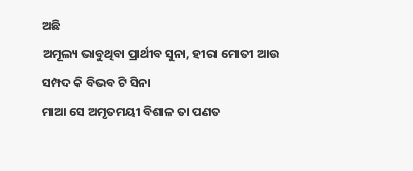ଅଛି
ଅମୂଲ୍ୟ ଭାବୁଥିବା ପ୍ରାର୍ଥୀବ ସୁନା, ହୀରା ମୋତୀ ଆଉ
ସମ୍ପଦ କି ବିଭବ ଟି ସିନା
ମାଆ ସେ ଅମୃତମୟୀ ବିଶାଳ ତା ପଣତ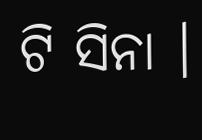ଟି ସିନା ।